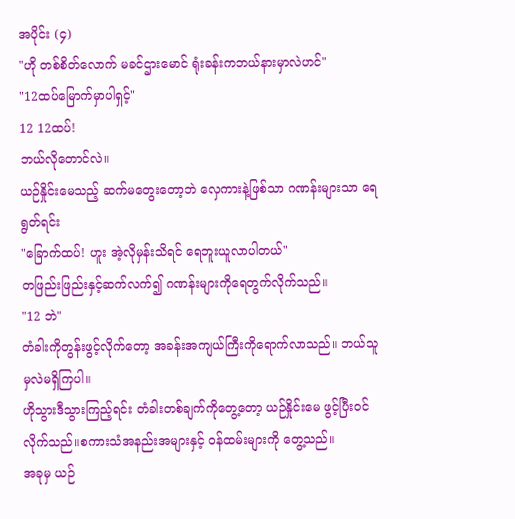အပိုင်း (၄)
"ဟို တစ်စိတ်လောက် မခင်ဌားမောင် ရုံးခန်းကဘယ်နားမှာလဲဟင်"
"12ထပ်မြောက်မှာပါရှင့်"
12 12ထပ်!
ဘယ်လိုတောင်လဲ။
ယဉ်နှိုင်းမေသည့် ဆက်မတွေးတော့ဘဲ လှေကားနဲ့ဖြစ်သာ ဂဏန်းများသာ ရေရွတ်ရင်း
"ခြောက်ထပ်! ဟူး အဲ့လိုမှန်းသိရင် ရေဘူးယူလာပါတယ်"
တဖြည်းဖြည်းနှင့်ဆက်လက်၍ ဂဏန်းများကိုရေတွက်လိုက်သည်။
"12 ဘဲ"
တံခါးကိုတွန်းဖွင့်လိုက်တော့ အခန်းအကျယ်ကြီးကိုရောက်လာသည်။ ဘယ်သူမှလဲမရှိကြပါ။
ဟိုသွားဒီသွားကြည့်ရင်း တံခါးတစ်ချက်ကိုတွေ့တော့ ယဉ်နှိုင်းမေ ဖွင့်ပြီးဝင်လိုက်သည်။စကားသံအနည်းအများနှင့် ဝန်ထမ်းများကို တွေ့သည်။
အခုမှ ယဉ်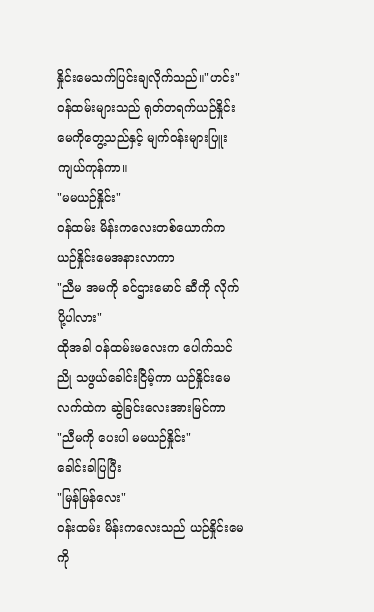နှိုင်းမေသက်ပြင်းချလိုက်သည်။"ဟင်း"
ဝန်ထမ်းများသည် ရုတ်တရက်ယဉ်နှိုင်းမေကိုတွေ့သည်နှင့် မျက်ဝန်းများပြူးကျယ်ကုန်ကာ။
"မမယဉ်နှိုင်း"
ဝန်ထမ်း မိန်းကလေးတစ်ယောက်က ယဉ်နှိုင်းမေအနားလာကာ
"ညီမ အမကို ခင်ဌားမောင် ဆီကို လိုက်ပို့ပါလား"
ထိုအခါ ဝန်ထမ်းမလေးက ပေါက်သင်ညို သဖွယ်ခေါင်းငြိမ့်ကာ ယဉ်နှိုင်းမေ လက်ထဲက ဆွဲခြင်းလေးအားမြင်ကာ
"ညီမကို ပေးပါ မမယဉ်နှိုင်း"
ခေါင်းခါပြပြီး
"မြန်မြန်လေး"
ဝန်းထမ်း မိန်းကလေးသည် ယဉ်နှိုင်းမေကို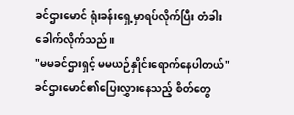ခင်ဌားမောင် ရုံးခန်းရှေ့မှာရပ်လိုက်ပြီး တံခါးခေါက်လိုက်သည်။
"မမခင်ဌားရှင့် မမယဉ်နှိုင်းရောက်နေပါတယ်"
ခင်ဌားမောင်၏ပြေးလွှားနေသည့် စိတ်တွေ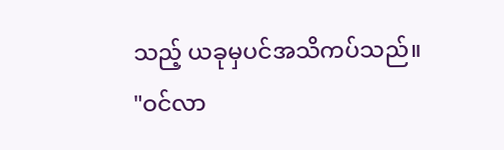သည့် ယခုမှပင်အသိကပ်သည်။
"ဝင်လာ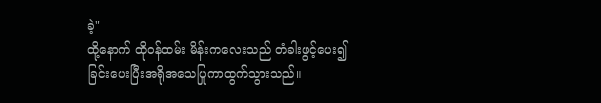ခဲ့"
ထို့နောက် ထိုဝန်ထမ်း မိန်းကလေးသည် တံခါးဖွင့်ပေး၍
ခြင်းပေးပြီးအရိုအသေပြုကာထွက်သွားသည်။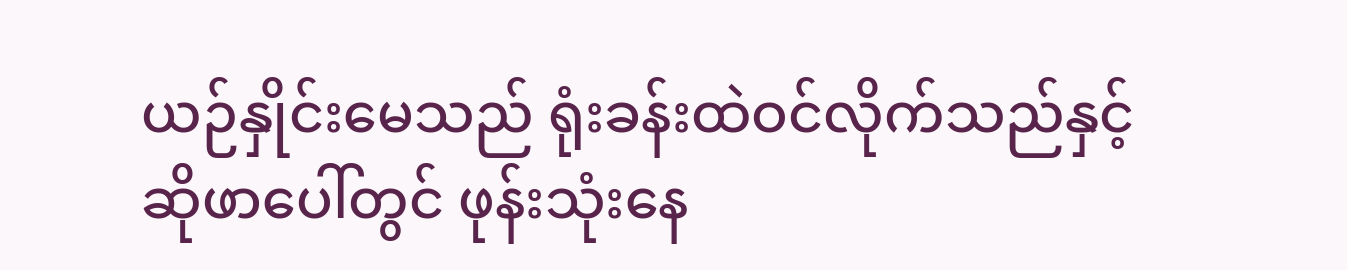ယဉ်နှိုင်းမေသည် ရုံးခန်းထဲဝင်လိုက်သည်နှင့် ဆိုဖာပေါ်တွင် ဖုန်းသုံးနေ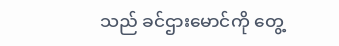သည် ခင်ဌားမောင်ကို တွေ့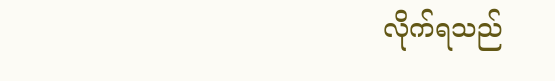လိုက်ရသည်